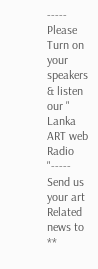----- Please Turn on your speakers & listen our " Lanka ART web Radio "----- Send us your art Related news to **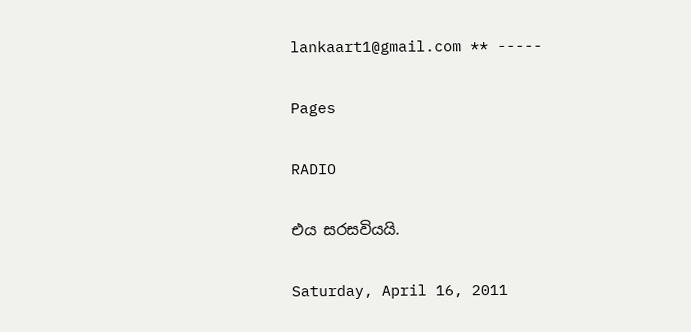lankaart1@gmail.com ** -----

Pages

RADIO

එය සරසවියයි.

Saturday, April 16, 2011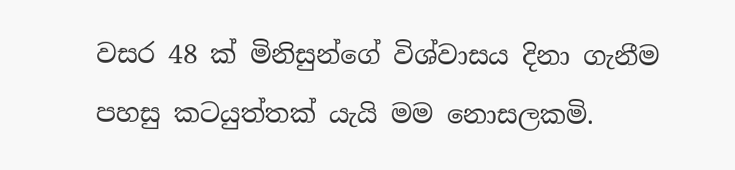වසර 48 ක් මිනිසුන්ගේ විශ්වාසය දිනා ගැනීම පහසු කටයුත්තක් යැයි මම නොසලකමි.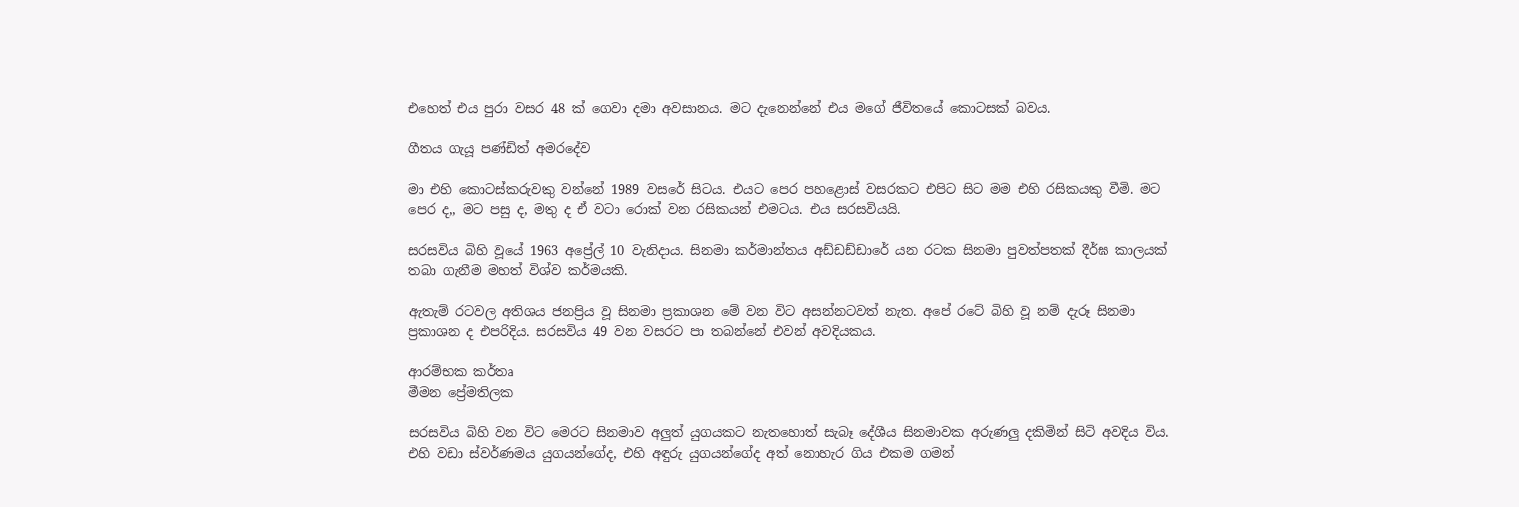එහෙත් එය පුරා වසර 48 ක් ගෙවා දමා අවසානය. මට දැනෙන්නේ එය මගේ ජීවිතයේ කොටසක් බවය.

ගීතය ගැයූ පණ්ඩිත් අමරදේව

මා එහි කොටස්කරුවකු වන්නේ 1989 වසරේ සිටය. එයට පෙර පහළොස් වසරකට එපිට සිට මම එහි රසිකයකු වීමි. මට පෙර ද,, මට පසු ද, මතු ද ඒ වටා රොක් වන රසිකයන් එමටය. එය සරසවියයි.

සරසවිය බිහි වූයේ 1963 අප්‍රේල් 10 වැනිදාය. සිනමා කර්මාන්තය අඩ්ඩඩ්ඩාරේ යන රටක සිනමා පුවත්පතක් දීර්ඝ කාලයක් තබා ගැනීම මහත් විශ්ව කර්මයකි.

ඇතැම් රටවල අතිශය ජනප්‍රිය වූ සිනමා ප්‍රකාශන මේ වන විට අසන්නටවත් නැත. අපේ රටේ බිහි වූ නම් දැරූ සිනමා ප්‍රකාශන ද එපරිදිය. සරසවිය 49 වන වසරට පා තබන්නේ එවන් අවදියකය.

ආරම්භක කර්තෘ
මීමන ප්‍රේමතිලක

සරසවිය බිහි වන විට මෙරට සිනමාව අලුත් යුගයකට නැතහොත් සැබෑ දේශීය සිනමාවක අරුණලු දකිමින් සිටි අවදිය විය. එහි වඩා ස්වර්ණමය යුගයන්ගේද, එහි අඳුරු යුගයන්ගේද අත් නොහැර ගිය එකම ගමන්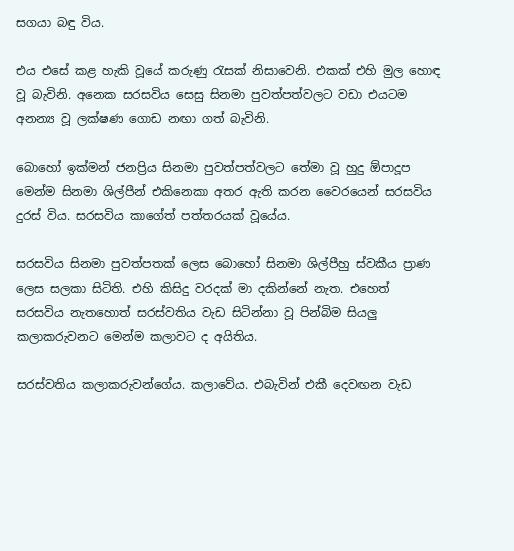සගයා බඳු විය.

එය එසේ කළ හැකි වූයේ කරුණු රැසක් නිසාවෙනි. එකක් එහි මුල හොඳ වූ බැවිනි. අනෙක සරසවිය සෙසු සිනමා පුවත්පත්වලට වඩා එයටම අනන්‍ය වූ ලක්ෂණ ගොඩ නඟා ගත් බැවිනි.

බොහෝ ඉක්මන් ජනප්‍රිය සිනමා පුවත්පත්වලට තේමා වූ හුදු ඕපාදූප මෙන්ම සිනමා ශිල්පීන් එකිනෙකා අතර ඇති කරන වෛරයෙන් සරසවිය දුරස් විය. සරසවිය කාගේත් පත්තරයක් වූයේය.

සරසවිය සිනමා පුවත්පතක් ලෙස බොහෝ සිනමා ශිල්පීහු ස්වකීය ප්‍රාණ ලෙස සලකා සිටිති. එහි කිසිදු වරදක් මා දකින්නේ නැත. එහෙත් සරසවිය නැතහොත් සරස්වතිය වැඩ සිටින්නා වූ පින්බිම සියලු කලාකරුවනට මෙන්ම කලාවට ද අයිතිය.

සරස්වතිය කලාකරුවන්ගේය. කලාවේය. එබැවින් එකී දෙවඟන වැඩ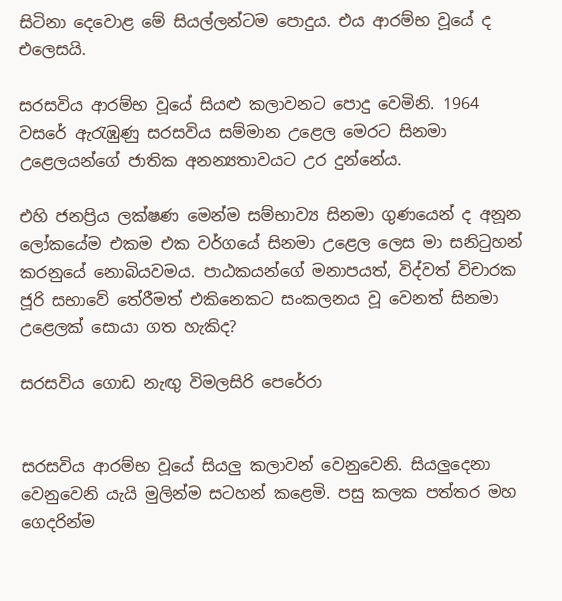සිටිනා දෙවොළ මේ සියල්ලන්ටම පොදුය. එය ආරම්භ වූයේ ද එලෙසයි.

සරසවිය ආරම්භ වූයේ සියළු කලාවනට පොදු වෙමිනි. 1964 වසරේ ඇරැඹුණු සරසවිය සම්මාන උළෙල මෙරට සිනමා උළෙලයන්ගේ ජාතික අනන්‍යතාවයට උර දුන්නේය.

එහි ජනප්‍රිය ලක්ෂණ මෙන්ම සම්භාව්‍ය සිනමා ගුණයෙන් ද අනූන ලෝකයේම එකම එක වර්ගයේ සිනමා උළෙල ලෙස මා සනිටුහන් කරනුයේ නොබියවමය. පාඨකයන්ගේ මනාපයත්, විද්වත් විචාරක ජූරි සභාවේ තේරීමත් එකිනෙකට සංකලනය වූ වෙනත් සිනමා උළෙලක් සොයා ගත හැකිද?

සරසවිය ගොඩ නැඟු විමලසිරි පෙරේරා


සරසවිය ආරම්භ වූයේ සියලු කලාවන් වෙනුවෙනි. සියලුදෙනා වෙනුවෙනි යැයි මුලින්ම සටහන් කළෙමි. පසු කලක පත්තර මහ ගෙදරින්ම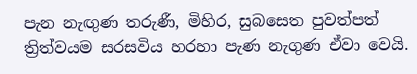පැන නැඟුණ තරුණී, මිහිර, සුබසෙත පුවත්පත් ත්‍රිත්වයම සරසවිය හරහා පැණ නැගුණ ඒවා වෙයි.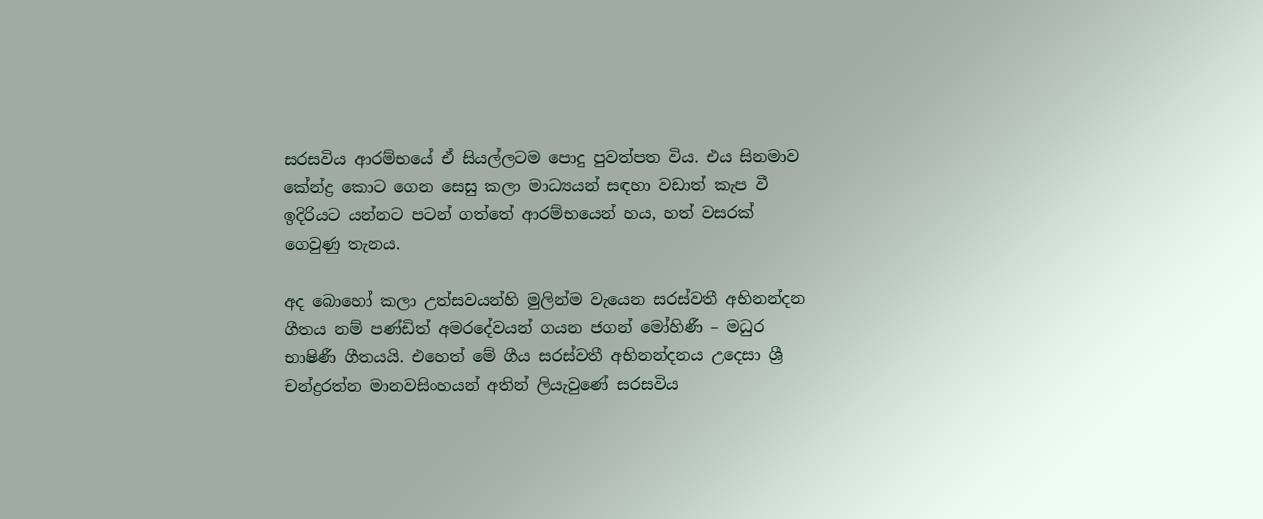සරසවිය ආරම්භයේ ඒ සියල්ලටම පොදු පුවත්පත විය. එය සිනමාව කේන්ද්‍ර කොට ගෙන සෙසු කලා මාධ්‍යයන් සඳහා වඩාත් කැප වී ඉදිරියට යන්නට පටන් ගත්තේ ආරම්භයෙන් හය, හත් වසරක් ගෙවුණු තැනය.

අද බොහෝ කලා උත්සවයන්හි මුලින්ම වැයෙන සරස්වතී අභිනන්දන ගීතය නම් පණ්ඩිත් අමරදේවයන් ගයන ජගන් මෝහිණී – මධුර භාෂිණී ගීතයයි. එහෙත් මේ ගීය සරස්වතී අභිනන්දනය උදෙසා ශ්‍රී චන්ද්‍රරත්න මානවසිංහයන් අතින් ලියැවුණේ සරසවිය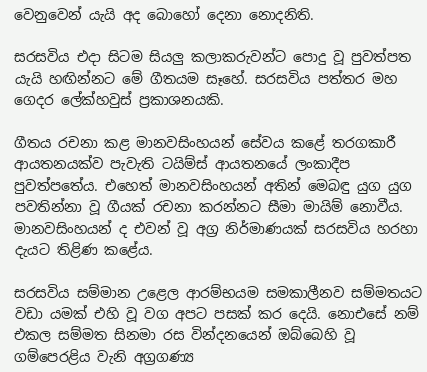වෙනුවෙන් යැයි අද බොහෝ දෙනා නොදනිති.

සරසවිය එදා සිටම සියලු කලාකරුවන්ට පොදු වූ පුවත්පත යැයි හඟින්නට මේ ගීතයම සෑහේ. සරසවිය පත්තර මහ ගෙදර ලේක්හවුස් ප්‍රකාශනයකි.

ගීතය රචනා කළ මානවසිංහයන් සේවය කළේ තරගකාරී ආයතනයක්ව පැවැති ටයිම්ස් ආයතනයේ ලංකාදීප පුවත්පතේය. එහෙත් මානවසිංහයන් අතින් මෙබඳු යුග යුග පවතින්නා වූ ගීයක් රචනා කරන්නට සීමා මායිම් නොවීය. මානවසිංහයන් ද එවන් වූ අග්‍ර නිර්මාණයක් සරසවිය හරහා දැයට තිළිණ කළේය.

සරසවිය සම්මාන උළෙල ආරම්භයම සමකාලීනව සම්මතයට වඩා යමක් එහි වූ වග අපට පසක් කර දෙයි. නොඑසේ නම් එකල සම්මත සිනමා රස වින්දනයෙන් ඔබ්බෙහි වූ ගම්පෙරළිය වැනි අග්‍රගණ්‍ය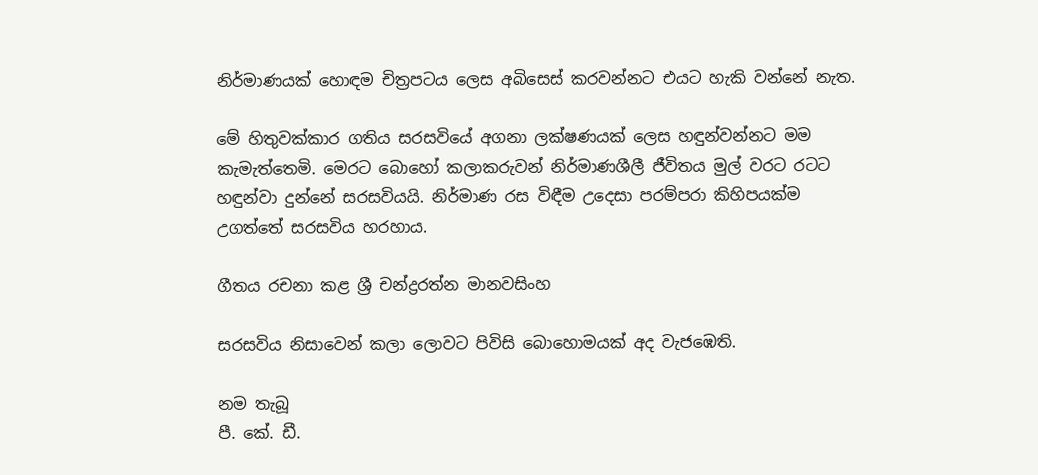නිර්මාණයක් හොඳම චිත්‍රපටය ලෙස අබිසෙස් කරවන්නට එයට හැකි වන්නේ නැත.

මේ හිතුවක්කාර ගතිය සරසවියේ අගනා ලක්ෂණයක් ලෙස හඳුන්වන්නට මම කැමැත්තෙමි. මෙරට බොහෝ කලාකරුවන් නිර්මාණශීලී ජීවිතය මුල් වරට රටට හඳුන්වා දුන්නේ සරසවියයි. නිර්මාණ රස විඳීම උදෙසා පරම්පරා කිහිපයක්ම උගත්තේ සරසවිය හරහාය.

ගීතය රචනා කළ ශ්‍රී චන්ද්‍රරත්න මානවසිංහ

සරසවිය නිසාවෙන් කලා ලොවට පිවිසි බොහොමයක් අද වැජඹෙති.

නම තැබූ
පී. කේ. ඩී.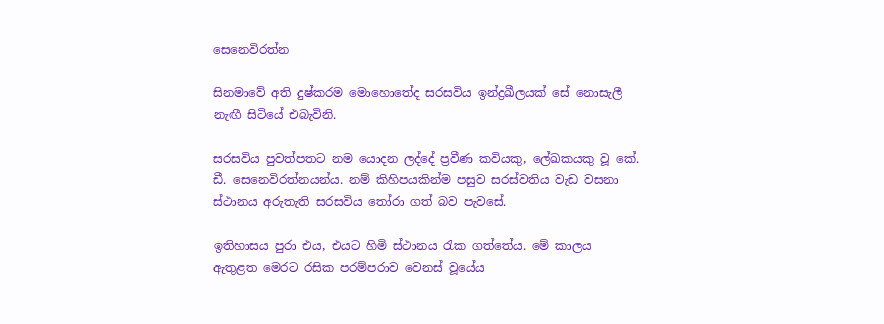සෙනෙවිරත්න

සිනමාවේ අති දුෂ්කරම මොහොතේද සරසවිය ඉන්ද්‍රඛීලයක් සේ නොසැලී නැඟී සිටියේ එබැවිනි.

සරසවිය පුවත්පතට නම යොදන ලද්දේ ප්‍රවීණ කවියකු, ලේඛකයකු වූ කේ. ඩී. සෙනෙවිරත්නයන්ය. නම් කිහිපයකින්ම පසුව සරස්වතිය වැඩ වසනා ස්ථානය අරුතැති සරසවිය තෝරා ගත් බව පැවසේ.

ඉතිහාසය පුරා එය, එයට හිමි ස්ථානය රැක ගත්තේය. මේ කාලය ඇතුළත මෙරට රසික පරම්පරාව වෙනස් වූයේය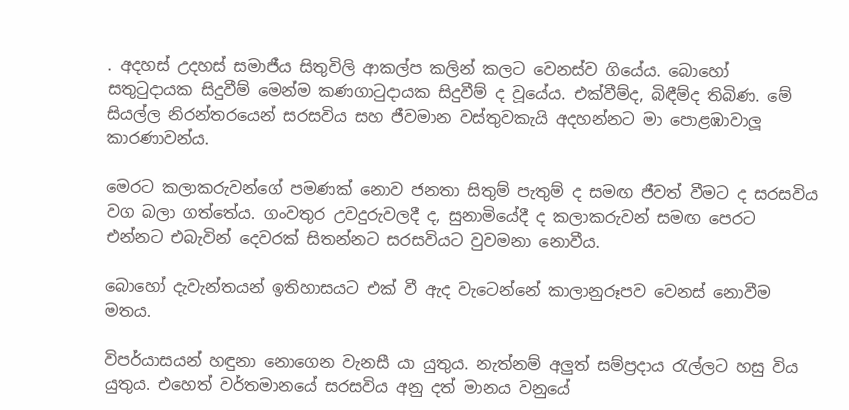. අදහස් උදහස් සමාජීය සිතුවිලි ආකල්ප කලින් කලට වෙනස්ව ගියේය. බොහෝ සතුටුදායක සිදුවීම් මෙන්ම කණගාටුදායක සිදුවීම් ද වූයේය. එක්වීම්ද, බිඳීම්ද තිබිණ. මේ සියල්ල නිරන්තරයෙන් සරසවිය සහ ජීවමාන වස්තුවකැයි අදහන්නට මා පොළඹාවාලූ කාරණාවන්ය.

මෙරට කලාකරුවන්ගේ පමණක් නොව ජනතා සිතුම් පැතුම් ද සමඟ ජීවත් වීමට ද සරසවිය වග බලා ගත්තේය. ගංවතුර උවදුරුවලදී ද, සුනාමියේදී ද කලාකරුවන් සමඟ පෙරට එන්නට එබැවින් දෙවරක් සිතන්නට සරසවියට වුවමනා නොවීය.

බොහෝ දැවැන්තයන් ඉතිහාසයට එක් වී ඇද වැටෙන්නේ කාලානුරූපව වෙනස් නොවීම මතය.

විපර්යාසයන් හඳුනා නොගෙන වැනසී යා යුතුය. නැත්නම් අලුත් සම්ප්‍රදාය රැල්ලට හසු විය යුතුය. එහෙත් වර්තමානයේ සරසවිය අනු දත් මානය වනුයේ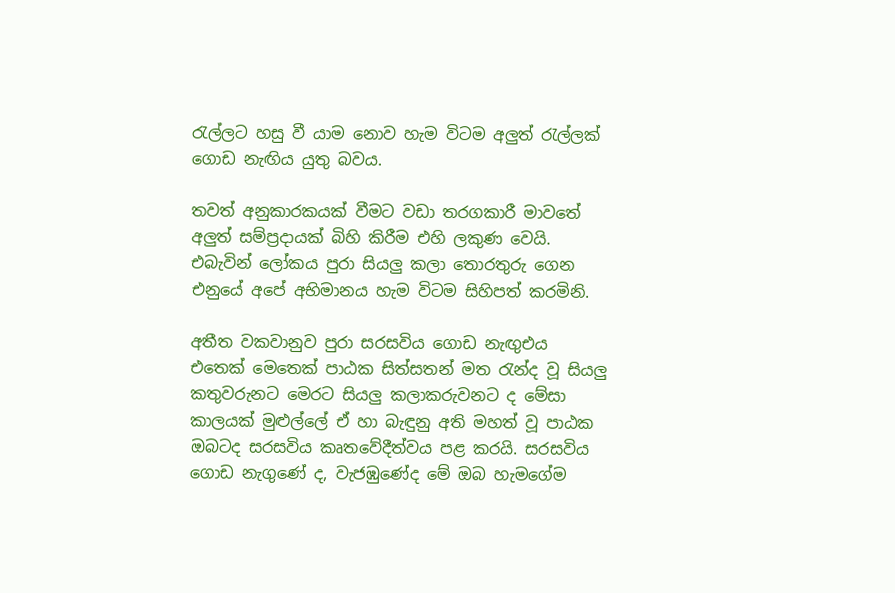රැල්ලට හසු වී යාම නොව හැම විටම අලුත් රැල්ලක් ගොඩ නැඟිය යුතු බවය.

තවත් අනුකාරකයක් වීමට වඩා තරගකාරී මාවතේ අලුත් සම්ප්‍රදායක් බිහි කිරීම එහි ලකුණ වෙයි. එබැවින් ලෝකය පුරා සියලු කලා තොරතුරු ගෙන එනුයේ අපේ අභිමානය හැම විටම සිහිපත් කරමිනි.

අතීත වකවානුව පුරා සරසවිය ගොඩ නැඟුඑය එතෙක් මෙතෙක් පාඨක සිත්සතන් මත රැන්ද වූ සියලු කතුවරුනට මෙරට සියලු කලාකරුවනට ද මේසා කාලයක් මුළුල්ලේ ඒ හා බැඳුනු අති මහත් වූ පාඨක ඔබටද සරසවිය කෘතවේදීත්වය පළ කරයි. සරසවිය ගොඩ නැගුණේ ද, වැජඹුණේද මේ ඔබ හැමගේම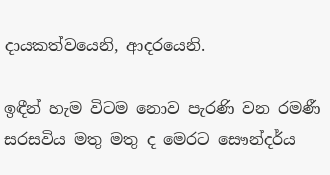දායකත්වයෙනි, ආදරයෙනි.

ඉඳීන් හැම විටම නොව පැරණි වන රමණී සරසවිය මතු මතු ද මෙරට සෞන්දර්ය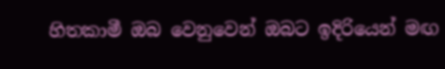හිතකාමී ඔබ වෙනුවෙන් ඔබට ඉදිරියෙන් මඟ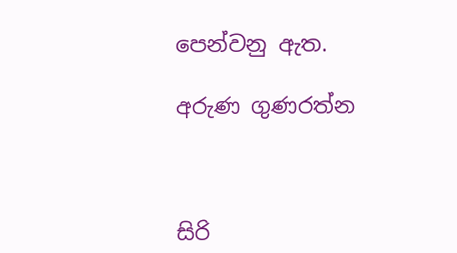පෙන්වනු ඇත.

අරුණ ගුණරත්න



සිරි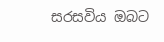සරසවිය ඔබට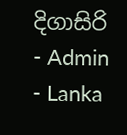දිගාසිරි - Admin - Lanka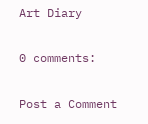Art Diary

0 comments:

Post a Comment